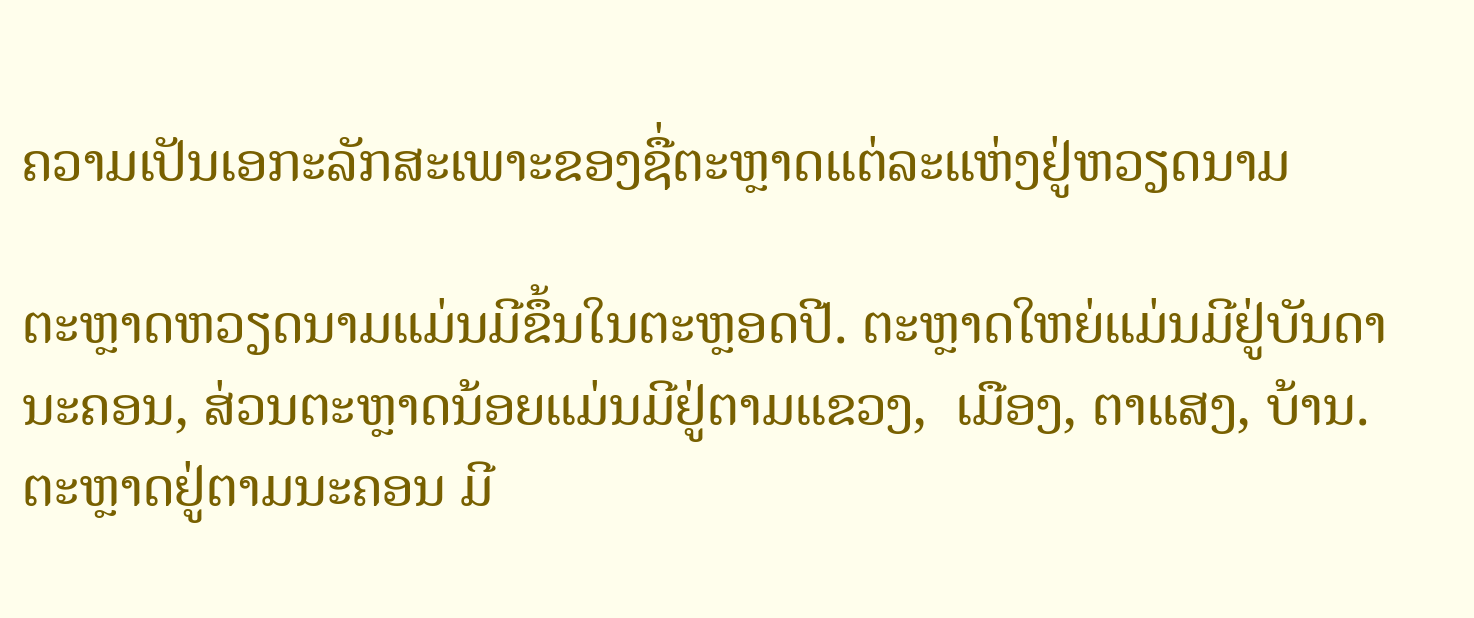ຄວາມເປັນເອກະລັກສະເພາະຂອງຊື່ຕະຫຼາດແຕ່ລະແຫ່ງຢູ່ຫວຽດນາມ

ຕະຫຼາດຫວຽດນາມແມ່ນມີຂຶ້ນໃນຕະຫຼອດປີ. ຕະຫຼາດໃຫຍ່ແມ່ນມີຢູ່ບັນດານະຄອນ, ສ່ວນຕະຫຼາດນ້ອຍແມ່ນມີຢູ່ຕາມແຂວງ,  ເມືອງ, ຕາແສງ, ບ້ານ. ຕະຫຼາດຢູ່ຕາມນະຄອນ ມີ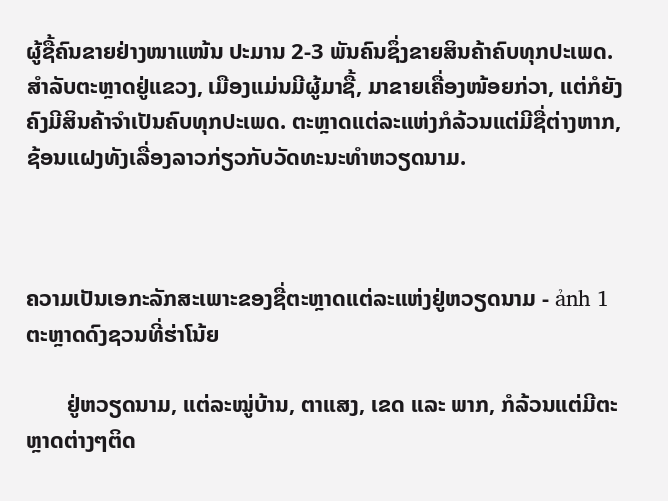ຜູ້ຊື້ຄົນຂາຍຢ່າງໜາແໜ້ນ ປະມານ 2-3 ພັນຄົນຊຶ່ງຂາຍສິນຄ້າຄົບທຸກປະເພດ. ສຳລັບຕະຫຼາດຢູ່ແຂວງ, ເມືອງແມ່ນມີຜູ້ມາຊື້, ມາຂາຍເຄື່ອງໜ້ອຍກ່ວາ, ແຕ່ກໍຍັງຄົງມີສິນຄ້າຈຳເປັນຄົບທຸກປະເພດ. ຕະຫຼາດແຕ່ລະແຫ່ງກໍລ້ວນແຕ່ມີຊື່ຕ່າງຫາກ, ຊ້ອນແຝງທັງເລື່ອງລາວກ່ຽວກັບວັດທະນະທຳຫວຽດນາມ.



ຄວາມເປັນເອກະລັກສະເພາະຂອງຊື່ຕະຫຼາດແຕ່ລະແຫ່ງຢູ່ຫວຽດນາມ - ảnh 1
ຕະຫຼາດດົງຊວນທີ່ຮ່າໂນ້ຍ

       ຢູ່ຫວຽດນາມ, ແຕ່ລະໝູ່ບ້ານ, ຕາແສງ, ເຂດ ແລະ ພາກ, ກໍລ້ວນແຕ່ມີຕະຫຼາດຕ່າງໆຕິດ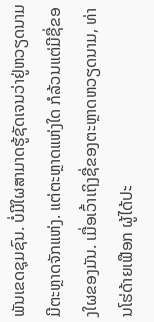ພັນເຂດຊຸມຊົນ. ບໍ່ມີໃຜສາມາດຮູ້ຊັດເຈນວ່າຢູ່ຫວຽດນາມມີຕະຫຼາດຈັກແຫ່ງ. ແຕ່ຕະຫຼາດແຫ່ງໃດ ກໍລ້ວນແຕ່ມີຊື່ຂອງໃຜຂອງມັນ. ເມື່ອເວົ້າເຖິງຊື່ຂອງຕະຫຼາດຫວຽດນາມ, ທ່ານໂຮ່ດ້າຍເຟືອກ ຜູ້ໄດ້ປະ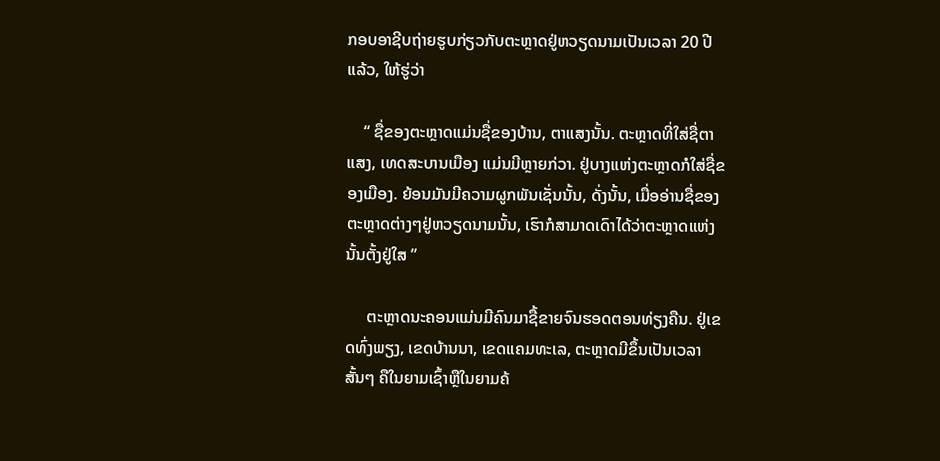ກອບອາຊີບຖ່າຍຮູບກ່ຽວກັບຕະຫຼາດຢູ່ຫວຽດນາມເປັນເວລາ 20 ປີແລ້ວ, ໃຫ້ຮູ່ວ່າ

    “ ຊື່ຂອງຕະຫຼາດແມ່ນຊື່ຂອງບ້ານ, ຕາແສງນັ້ນ. ຕະຫຼາດທີ່ໃສ່ຊື່ຕາແສງ, ເທດສະບານເມືອງ ແມ່ນມີຫຼາຍກ່ວາ. ຢູ່ບາງແຫ່ງຕະຫຼາດກໍໃສ່ຊື່ຂອງເມືອງ. ຍ້ອນມັນມີຄວາມຜູກພັນເຊັ່ນນັ້ນ, ດັ່ງນັ້ນ, ເມື່ອອ່ານຊື່ຂອງຕະຫຼາດຕ່າງໆຢູ່ຫວຽດນາມນັ້ນ, ເຮົາກໍສາມາດເດົາໄດ້ວ່າຕະຫຼາດແຫ່ງນັ້ນຕັ້ງຢູ່ໃສ ”

     ຕະຫຼາດນະຄອນແມ່ນມີຄົນມາຊື້ຂາຍຈົນຮອດຕອນທ່ຽງຄືນ. ຢູ່ເຂດທົ່ງພຽງ, ເຂດບ້ານນາ, ເຂດແຄມທະເລ, ຕະຫຼາດມີຂຶ້ນເປັນເວລາສັ້ນໆ ຄືໃນຍາມເຊົ້າຫຼືໃນຍາມຄ້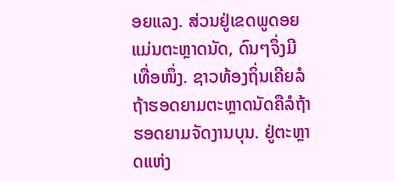ອຍແລງ. ສ່ວນຢູ່ເຂດພູດອຍແມ່ນຕະຫຼາດນັດ, ດົນໆຈຶ່ງມີເທື່ອໜຶ່ງ. ຊາວທ້ອງຖິ່ນເຄີຍລໍຖ້າຮອດຍາມຕະຫຼາດນັດຄືລໍຖ້າຮອດຍາມຈັດງານບຸນ. ຢູ່ຕະຫຼາດແຫ່ງ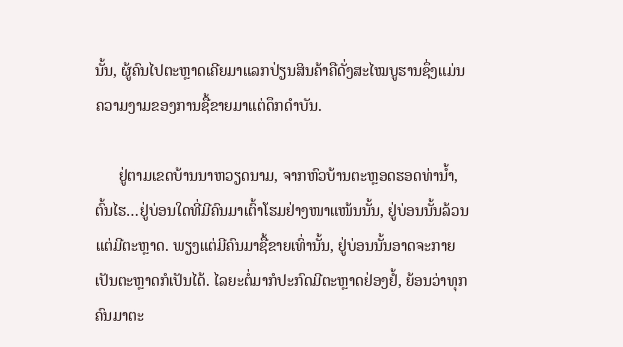ນັ້ນ, ຜູ້ຄົນໄປຕະຫຼາດເຄີຍມາແລກປ່ຽນສິນຄ້າຄືດັ່ງສະໄໝບູຮານຊຶ່ງແມ່ນຄວາມງາມຂອງການຊື້ຂາຍມາແຕ່ດຶກດຳບັນ.

      ຢູ່ຕາມເຂດບ້ານນາຫວຽດນາມ, ຈາກຫົວບ້ານຕະຫຼອດຮອດທ່ານ້ຳ, ຕົ້ນໄຮ…ຢູ່ບ່ອນໃດທີ່ມີຄົນມາເຕົ້າໂຮມຢ່າງໜາແໜ້ນນັ້ນ, ຢູ່ບ່ອນນັ້ນລ້ວນແຕ່ມີຕະຫຼາດ. ພຽງແຕ່ມີຄົນມາຊື້ຂາຍເທົ່ານັ້ນ, ຢູ່ບ່ອນນັ້ນອາດຈະກາຍເປັນຕະຫຼາດກໍເປັນໄດ້. ໄລຍະຕໍ່ມາກໍປະກົດມີຕະຫຼາດຢ່ອງຢໍ້, ຍ້ອນວ່າທຸກຄົນມາຕະ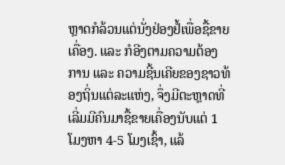ຫຼາດກໍລ້ວນແຕ່ນັ່ງຢ່ອງຢໍ້ເພື່ອຊື້ຂາຍເຄື່ອງ. ແລະ ກໍອີງຕາມຄວາມຕ້ອງການ ແລະ ຄວາມຊີ້ນເຄີຍຂອງຊາວທ້ອງຖິ່ນແຕ່ລະແຫ່ງ, ຈຶ່ງມີຕະຫຼາດທີ່ເລີ່ມມີຄົນມາຊື້ຂາຍເຄື່ອງນັບແຕ່ 1 ໂມງຫາ 4-5 ໂມງເຊົ້າ, ແລ້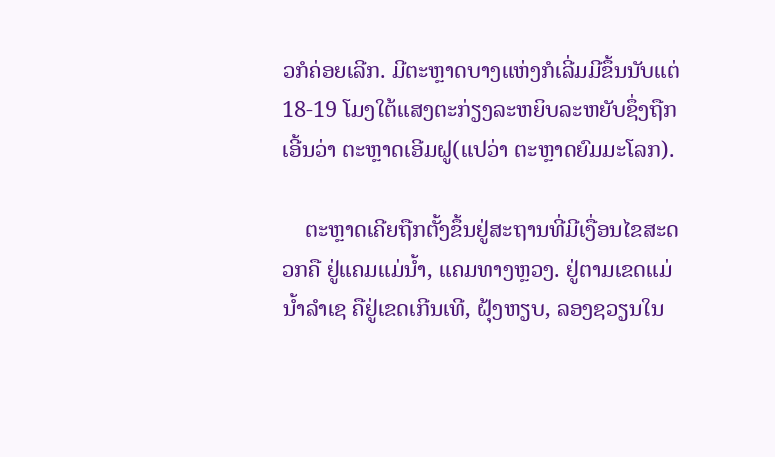ວກໍຄ່ອຍເລີກ. ມີຕະຫຼາດບາງແຫ່ງກໍເລີ່ມມີຂຶ້ນນັບແຕ່ 18-19 ໂມງໃຕ້ແສງຕະກ່ຽງລະຫຍິບລະຫຍັບຊຶ່ງຖືກເອີ້ນວ່າ ຕະຫຼາດເອີມຝູ(ແປວ່າ ຕະຫຼາດຍົມມະໂລກ).

    ຕະຫຼາດເຄີຍຖືກຕັ້ງຂຶ້ນຢູ່ສະຖານທີ່ມີເງື່ອນໄຂສະດວກຄື ຢູ່ແຄມແມ່ນ້ຳ, ແຄມທາງຫຼວງ. ຢູ່ຕາມເຂດແມ່ນ້ຳລຳເຊ ຄືຢູ່ເຂດເກີນເທີ, ຝຸ້ງຫຽບ, ລອງຊວຽນໃນ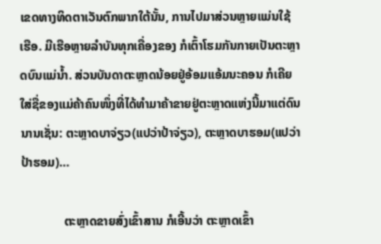ເຂດທາງທິດຕາເວັນຕົກພາກໃຕ້ນັ້ນ, ການໄປມາສ່ວນຫຼາຍແມ່ນໃຊ້ເຮືອ. ມີເຮືອຫຼາຍລຳບັນທຸກເຄື່ອງຂອງ ກໍເຕົ້າໂຮມກັນກາຍເປັນຕະຫຼາດບົນແມ່ນ້ຳ. ສ່ວນບັນດາຕະຫຼາດນ້ອຍຢູ່ອ້ອມແອ້ມນະຄອນ ກໍເຄີຍໃສ່ຊື່ຂອງແມ່ຄ້າຄົນໜຶ່ງທີ່ໄດ້ທຳມາຄ້າຂາຍຢູ່ຕະຫຼາດແຫ່ງນີ້ມາແຕ່ດົນນານເຊັ່ນ: ຕະຫຼາດບາຈ່ຽວ(ແປວ່າປ້າຈ່ຽວ), ຕະຫຼາດບາຮອມ(ແປວ່າປ້າຮອມ)…

              ຕະຫຼາດຂາຍສົ່ງເຂົ້າສານ ກໍເອີ້ນວ່າ ຕະຫຼາດເຂົ້າ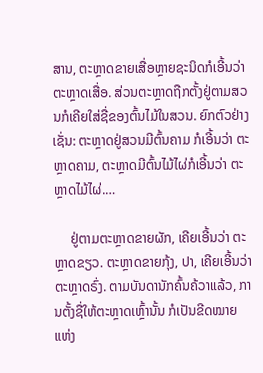ສານ, ຕະຫຼາດຂາຍເສື່ອຫຼາຍຊະນິດກໍເອີ້ນວ່າ ຕະຫຼາດເສື່ອ. ສ່ວນຕະຫຼາດຖືກຕັ້ງຢູ່ຕາມສວນກໍເຄີຍໃສ່ຊື່ຂອງຕົ້ນໄມ້ໃນສວນ. ຍົກຕົວຢ່າງເຊັ່ນ: ຕະຫຼາດຢູ່ສວນມີຕົ້ນຄາມ ກໍເອີ້ນວ່າ ຕະຫຼາດຄາມ, ຕະຫຼາດມີຕົ້ນໄມ້ໄຜ່ກໍເອີ້ນວ່າ ຕະຫຼາດໄມ້ໄຜ່.…

     ຢູ່ຕາມຕະຫຼາດຂາຍຜັກ, ເຄີຍເອີ້ນວ່າ ຕະຫຼາດຂຽວ. ຕະຫຼາດຂາຍກຸ້ງ, ປາ, ເຄີຍເອີ້ນວ່າ ຕະຫຼາດຣົ່ງ. ຕາມບັນດານັກຄົ້ນຄ້ວາແລ້ວ, ການຕັ້ງຊື່ໃຫ້ຕະຫຼາດເຫຼົ້ານັ້ນ ກໍເປັນຂີດໝາຍແຫ່ງ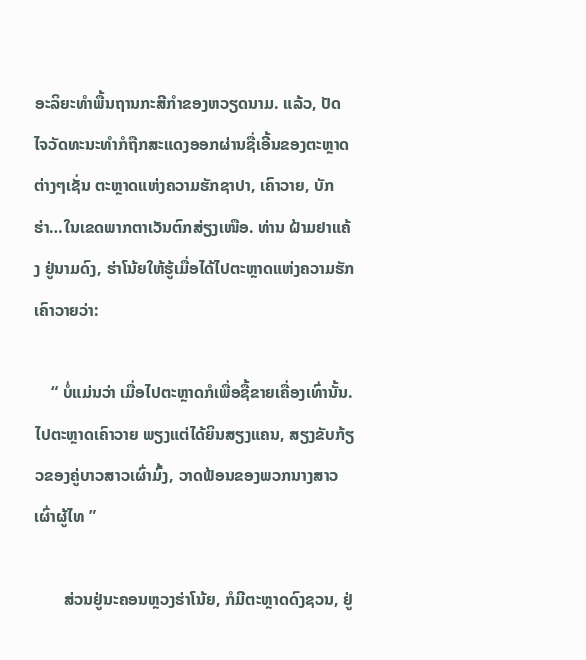ອະລິຍະທຳພື້ນຖານກະສີກຳຂອງຫວຽດນາມ. ແລ້ວ, ປັດໄຈວັດທະນະທຳກໍຖືກສະແດງອອກຜ່ານຊື່ເອີ້ນຂອງຕະຫຼາດຕ່າງໆເຊັ່ນ ຕະຫຼາດແຫ່ງຄວາມຮັກຊາປາ, ເຄົາວາຍ, ບັກຮ່າ…ໃນເຂດພາກຕາເວັນຕົກສ່ຽງເໜືອ. ທ່ານ ຝ້າມຢາແຄ້ງ ຢູ່ນາມດົງ, ຮ່າໂນ້ຍໃຫ້ຮູ້ເມື່ອໄດ້ໄປຕະຫຼາດແຫ່ງຄວາມຮັກເຄົາວາຍວ່າ:

    “ ບໍ່ແມ່ນວ່າ ເມື່ອໄປຕະຫຼາດກໍເພື່ອຊື້ຂາຍເຄື່ອງເທົ່ານັ້ນ. ໄປຕະຫຼາດເຄົາວາຍ ພຽງແຕ່ໄດ້ຍິນສຽງແຄນ, ສຽງຂັບກ້ຽວຂອງຄູ່ບາວສາວເຜົ່າມົ້ງ, ວາດຟ້ອນຂອງພວກນາງສາວເຜົ່າຜູ້ໄທ ”

       ສ່ວນຢູ່ນະຄອນຫຼວງຮ່າໂນ້ຍ, ກໍມີຕະຫຼາດດົງຊວນ, ຢູ່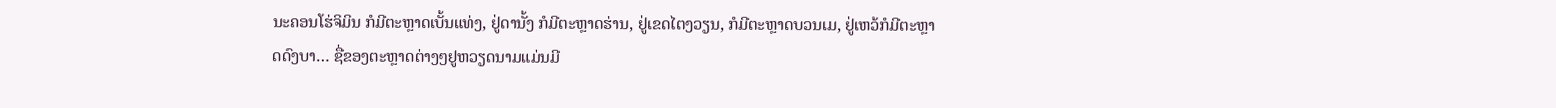ນະຄອນໂຮ່ຈິມິນ ກໍມີຕະຫຼາດເບັ້ນແທ່ງ, ຢູ່ດານັ້ງ ກໍມີຕະຫຼາດຮ່ານ, ຢູ່ເຂດໄຕງວຽນ, ກໍມີຕະຫຼາດບວນເມ, ຢູ່ເຫວ້ກໍມີຕະຫຼາດດົງບາ… ຊື່ຂອງຕະຫຼາດຕ່າງໆຢູຫວຽດນາມແມ່ນມີ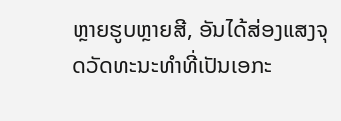ຫຼາຍຮູບຫຼາຍສີ, ອັນໄດ້ສ່ອງແສງຈຸດວັດທະນະທຳທີ່ເປັນເອກະ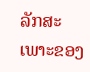ລັກສະເພາະຂອງ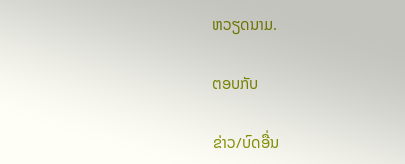ຫວຽດນາມ.

ຕອບກັບ

ຂ່າວ/ບົດອື່ນ